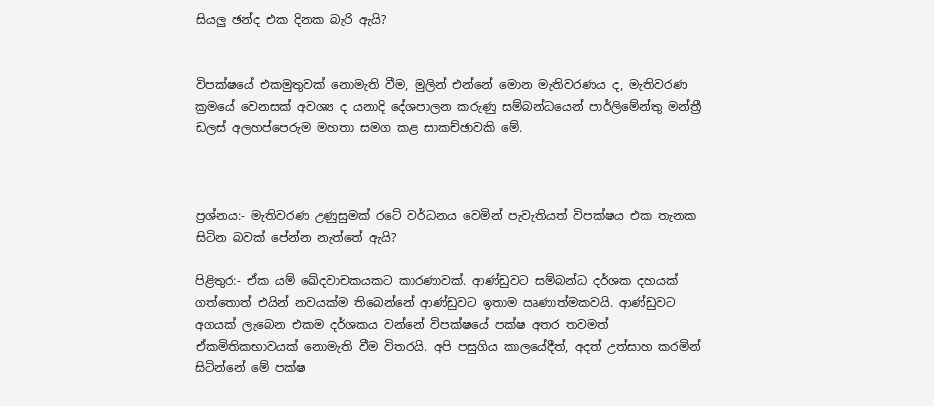සියලු ඡන්ද එක දිනක බැරි ඇයි?


විපක්ෂයේ එකමුතුවක් නොමැති වීම, මුලින් එන්නේ මොන මැතිවරණය ද, මැතිවරණ ක්‍රමයේ වෙනසක් අවශ්‍ය ද යනාදි දේශපාලන කරුණු සම්බන්ධයෙන් පාර්ලිමේන්තු මන්ත්‍රී ඩලස් අලහප්පෙරුම මහතා සමග කළ සාකච්ඡාවකි මේ.



ප්‍රශ්නය:- මැතිවරණ උණුසුමක් රටේ වර්ධනය වෙමින් පැවැතියත් විපක්ෂය එක තැනක සිටින බවක් පේන්න නැත්තේ ඇයි?

පිළිතුර:- ඒක යම් ඛේදවාචකයකට කාරණාවක්. ආණ්ඩුවට සම්බන්ධ දර්ශක දහයක් ගත්තොත් එයින් නවයක්ම තිබෙන්නේ ආණ්ඩුවට ඉතාම ඍණාත්මකවයි. ආණ්ඩුවට අගයක් ලැබෙන එකම දර්ශකය වන්නේ විපක්ෂයේ පක්ෂ අතර තවමත් ඒකමිතිකභාවයක් නොමැති වීම විතරයි. අපි පසුගිය කාලයේදීත්, අදත් උත්සාහ කරමින් සිටින්නේ මේ පක්ෂ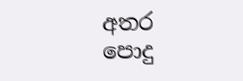අතර පොදු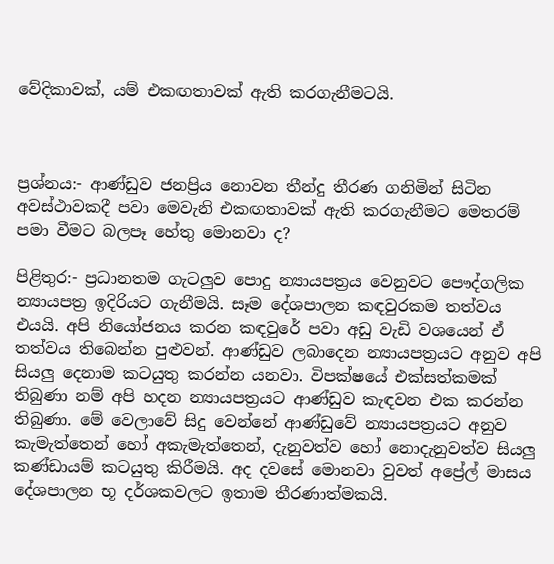වේදිකාවක්, යම් එකඟතාවක් ඇති කරගැනීමටයි.



ප්‍රශ්නය:- ආණ්ඩුව ජනප්‍රිය නොවන තීන්දු තීරණ ගනිමින් සිටින අවස්ථාවකදී පවා මෙවැනි එකඟතාවක් ඇති කරගැනීමට මෙතරම් පමා වීමට බලපෑ හේතු මොනවා ද?

පිළිතුර:- ප්‍රධානතම ගැටලුව පොදු න්‍යායපත්‍රය වෙනුවට පෞද්ගලික න්‍යායපත්‍ර ඉදිරියට ගැනීමයි. සෑම දේශපාලන කඳවුරකම තත්වය එයයි. අපි නියෝජනය කරන කඳවුරේ පවා අඩු වැඩි වශයෙන් ඒ තත්වය තිබෙන්න පුළුවන්. ආණ්ඩුව ලබාදෙන න්‍යායපත්‍රයට අනුව අපි සියලු දෙනාම කටයුතු කරන්න යනවා. විපක්ෂයේ එක්සත්කමක් තිබුණා නම් අපි හදන න්‍යායපත්‍රයට ආණ්ඩුව කැඳවන එක කරන්න තිබුණා. මේ වෙලාවේ සිදු වෙන්නේ ආණ්ඩුවේ න්‍යායපත්‍රයට අනුව කැමැත්තෙන් හෝ අකැමැත්තෙන්, දැනුවත්ව හෝ නොදැනුවත්ව සියලු කණ්ඩායම් කටයුතු කිරීමයි. අද දවසේ මොනවා වුවත් අප්‍රේල් මාසය දේශපාලන භූ දර්ශකවලට ඉතාම තීරණාත්මකයි.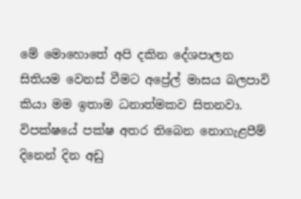මේ මොහොතේ අපි දකින දේශපාලන සිතියම වෙනස් වීමට අප්‍රේල් මාසය බලපාවි කියා මම ඉතාම ධනාත්මකව සිතනවා. විපක්ෂයේ පක්ෂ අතර තිබෙන නොගැළපීම් දිනෙන් දින අඩු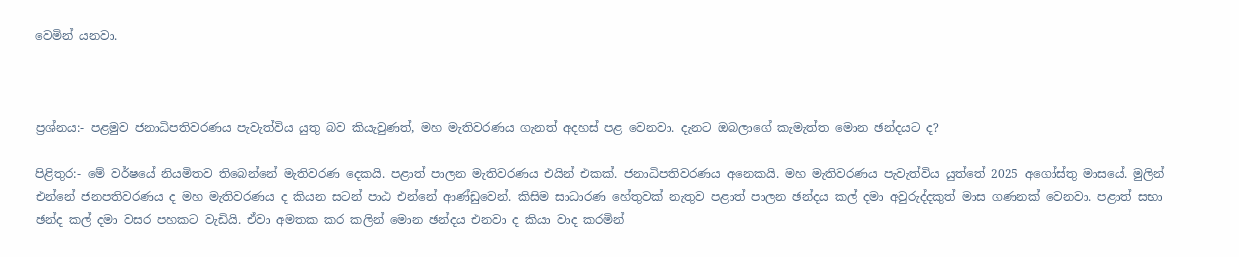වෙමින් යනවා.



ප්‍රශ්නය:- පළමුව ජනාධිපතිවරණය පැවැත්විය යුතු බව කියැවුණත්, මහ මැතිවරණය ගැනත් අදහස් පළ වෙනවා. දැනට ඔබලාගේ කැමැත්ත මොන ඡන්දයට ද?

පිළිතුර:- මේ වර්ෂයේ නියමිතව තිබෙන්නේ මැතිවරණ දෙකයි. පළාත් පාලන මැතිවරණය එයින් එකක්. ජනාධිපතිවරණය අනෙකයි. මහ මැතිවරණය පැවැත්විය යුත්තේ 2025 අගෝස්තු මාසයේ. මුලින් එන්නේ ජනපතිවරණය ද මහ මැතිවරණය ද කියන සටන් පාඨ එන්නේ ආණ්ඩුවෙන්. කිසිම සාධාරණ හේතුවක් නැතුව පළාත් පාලන ඡන්දය කල් දමා අවුරුද්දකුත් මාස ගණනක් වෙනවා. පළාත් සභා ඡන්ද කල් දමා වසර පහකට වැඩියි. ඒවා අමතක කර කලින් මොන ඡන්දය එනවා ද කියා වාද කරමින්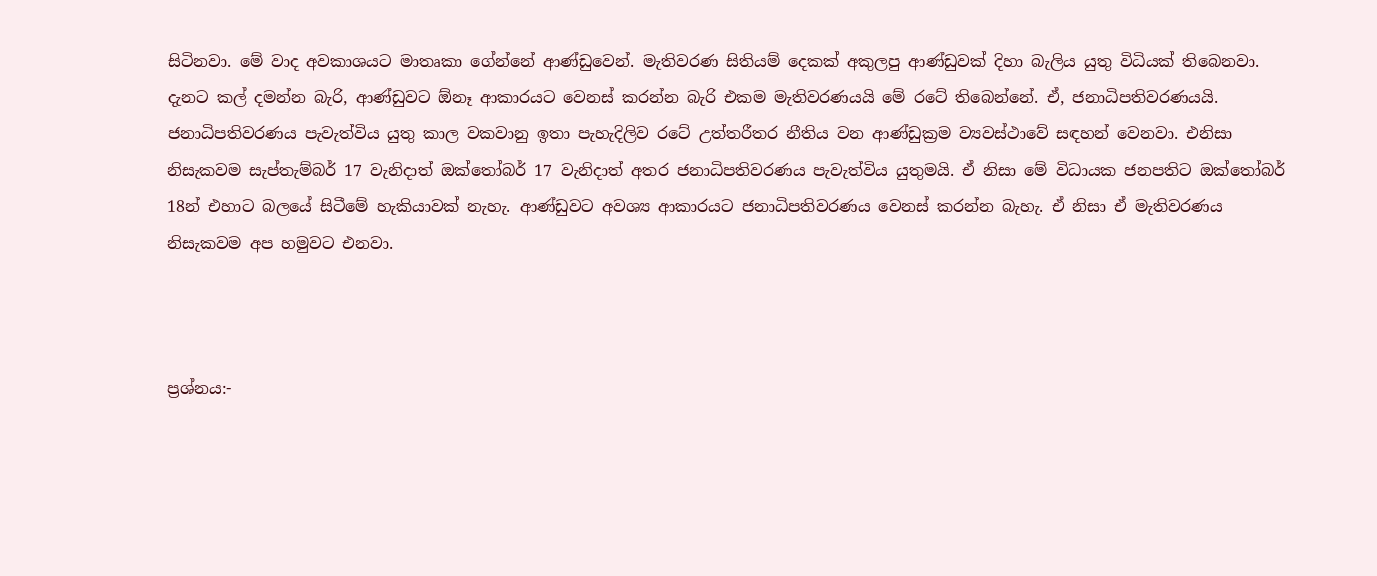සිටිනවා. මේ වාද අවකාශයට මාතෘකා ගේන්නේ ආණ්ඩුවෙන්. මැතිවරණ සිතියම් දෙකක් අකුලපු ආණ්ඩුවක් දිහා බැලිය යුතු විධියක් තිබෙනවා. දැනට කල් දමන්න බැරි, ආණ්ඩුවට ඕනෑ ආකාරයට වෙනස් කරන්න බැරි එකම මැතිවරණයයි මේ රටේ තිබෙන්නේ. ඒ, ජනාධිපතිවරණයයි. ජනාධිපතිවරණය පැවැත්විය යුතු කාල වකවානු ඉතා පැහැදිලිව රටේ උත්තරීතර නීතිය වන ආණ්ඩුක්‍රම ව්‍යවස්ථාවේ සඳහන් වෙනවා. එනිසා නිසැකවම සැප්තැම්බර් 17 වැනිදාත් ඔක්තෝබර් 17 වැනිදාත් අතර ජනාධිපතිවරණය පැවැත්විය යුතුමයි. ඒ නිසා මේ විධායක ජනපතිට ඔක්තෝබර් 18න් එහාට බලයේ සිටීමේ හැකියාවක් නැහැ. ආණ්ඩුවට අවශ්‍ය ආකාරයට ජනාධිපතිවරණය වෙනස් කරන්න බැහැ. ඒ නිසා ඒ මැතිවරණය නිසැකවම අප හමුවට එනවා.



ප්‍රශ්නය:-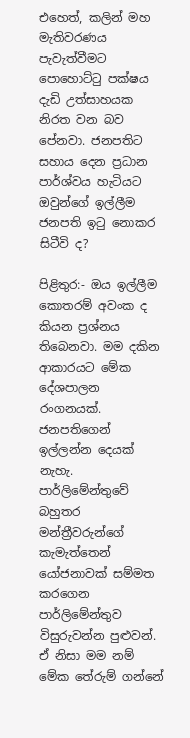එහෙත්, කලින් මහ මැතිවරණය පැවැත්වීමට පොහොට්ටු පක්ෂය දැඩි උත්සාහයක නිරත වන බව පේනවා. ජනපතිට සහාය දෙන ප්‍රධාන පාර්ශ්වය හැටියට ඔවුන්ගේ ඉල්ලීම ජනපති ඉටු නොකර සිටීවි ද?

පිළිතුර:- ඔය ඉල්ලීම කොතරම් අවංක ද කියන ප්‍රශ්නය තිබෙනවා. මම දකින ආකාරයට මේක දේශපාලන රංගනයක්. ජනපතිගෙන් ඉල්ලන්න දෙයක් නැහැ. පාර්ලිමේන්තුවේ බහුතර මන්ත්‍රීවරුන්ගේ කැමැත්තෙන් යෝජනාවක් සම්මත කරගෙන පාර්ලිමේන්තුව විසුරුවන්න පුළුවන්. ඒ නිසා මම නම් මේක තේරුම් ගන්නේ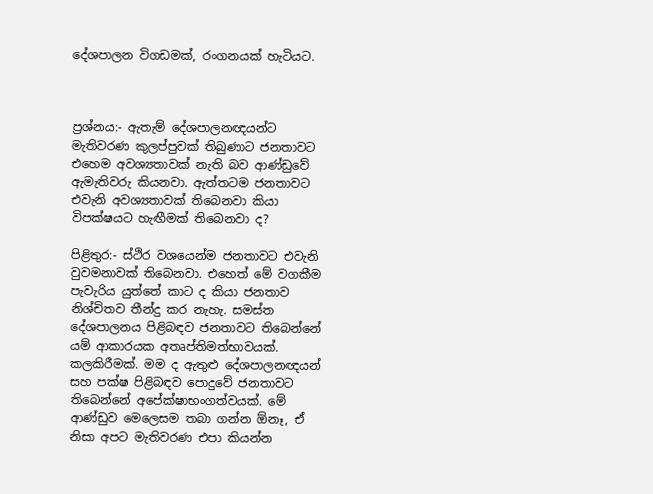දේශපාලන විගඩමක්, රංගනයක් හැටියට.



ප්‍රශ්නය:- ඇතැම් දේශපාලනඥයන්ට මැතිවරණ කුලප්පුවක් තිබුණාට ජනතාවට එහෙම අවශ්‍යතාවක් නැති බව ආණ්ඩුවේ ඇමැතිවරු කියනවා. ඇත්තටම ජනතාවට එවැනි අවශ්‍යතාවක් තිබෙනවා කියා විපක්ෂයට හැඟීමක් තිබෙනවා ද?

පිළිතුර:- ස්ථිර වශයෙන්ම ජනතාවට එවැනි වුවමනාවක් තිබෙනවා. එහෙත් මේ වගකීම පැවැරිය යුත්තේ කාට ද කියා ජනතාව නිශ්චිතව තීන්දු කර නැහැ. සමස්ත දේශපාලනය පිළිබඳව ජනතාවට තිබෙන්නේ යම් ආකාරයක අතෘප්තිමත්භාවයක්. කලකිරීමක්. මම ද ඇතුළු දේශපාලනඥයන් සහ පක්ෂ පිළිබඳව පොදුවේ ජනතාවට තිබෙන්නේ අපේක්ෂාභංගත්වයක්. මේ ආණ්ඩුව මෙලෙසම තබා ගන්න ඕනෑ, ඒ නිසා අපට මැතිවරණ එපා කියන්න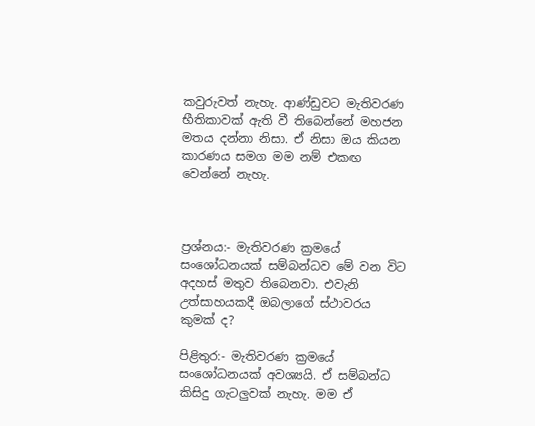කවුරුවත් නැහැ. ආණ්ඩුවට මැතිවරණ භීතිකාවක් ඇති වී තිබෙන්නේ මහජන මතය දන්නා නිසා. ඒ නිසා ඔය කියන කාරණය සමග මම නම් එකඟ වෙන්නේ නැහැ.



ප්‍රශ්නය:- මැතිවරණ ක්‍රමයේ සංශෝධනයක් සම්බන්ධව මේ වන විට අදහස් මතුව තිබෙනවා. එවැනි උත්සාහයකදී ඔබලාගේ ස්ථාවරය කුමක් ද?

පිළිතුර:- මැතිවරණ ක්‍රමයේ සංශෝධනයක් අවශ්‍යයි. ඒ සම්බන්ධ කිසිදු ගැටලුවක් නැහැ. මම ඒ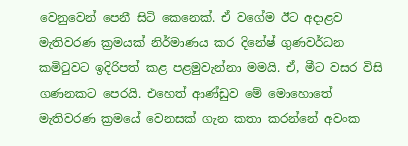වෙනුවෙන් පෙනී සිටි කෙනෙක්. ඒ වගේම ඊට අදාළව මැතිවරණ ක්‍රමයක් නිර්මාණය කර දිනේෂ් ගුණවර්ධන කමිටුවට ඉදිරිපත් කළ පළමුවැන්නා මමයි. ඒ, මීට වසර විසි ගණනකට පෙරයි. එහෙත් ආණ්ඩුව මේ මොහොතේ මැතිවරණ ක්‍රමයේ වෙනසක් ගැන කතා කරන්නේ අවංක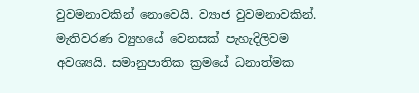වුවමනාවකින් නොවෙයි. ව්‍යාජ වුවමනාවකින්. මැතිවරණ ව්‍යුහයේ වෙනසක් පැහැදිලිවම අවශ්‍යයි. සමානුපාතික ක්‍රමයේ ධනාත්මක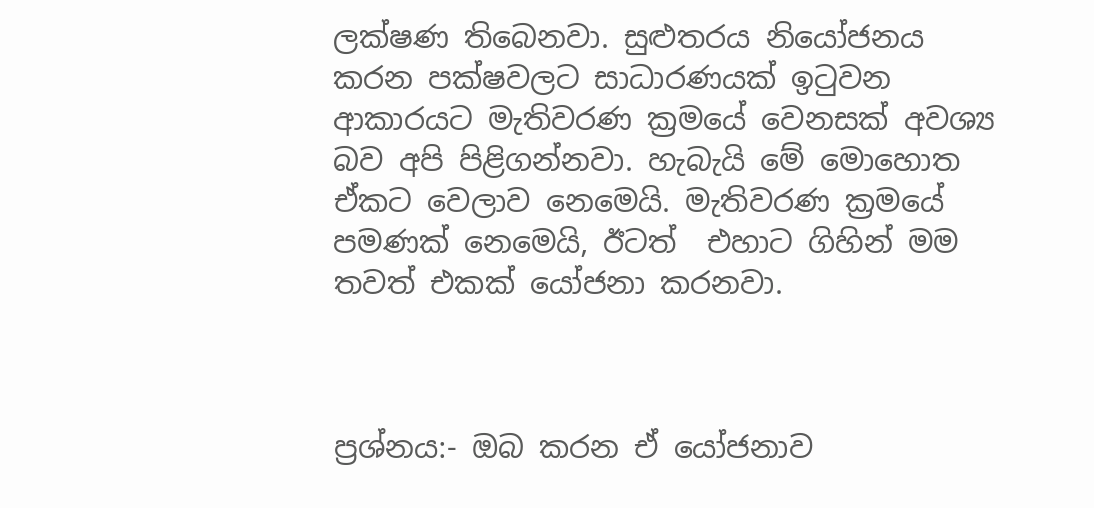ලක්ෂණ තිබෙනවා. සුළුතරය නියෝජනය කරන පක්ෂවලට සාධාරණයක් ඉටුවන ආකාරයට මැතිවරණ ක්‍රමයේ වෙනසක් අවශ්‍ය බව අපි පිළිගන්නවා. හැබැයි මේ මොහොත ඒකට වෙලාව නෙමෙයි. මැතිවරණ ක්‍රමයේ පමණක් නෙමෙයි, ඊටත්  එහාට ගිහින් මම තවත් එකක් යෝජනා කරනවා.



ප්‍රශ්නය:- ඔබ කරන ඒ යෝජනාව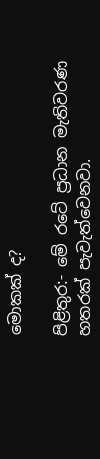මොකක් ද?

පිළිතුර:- මේ රටේ ප්‍රධාන මැතිවරණ හතරක් පැවැත්වෙනවා.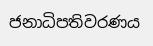ජනාධිපතිවරණය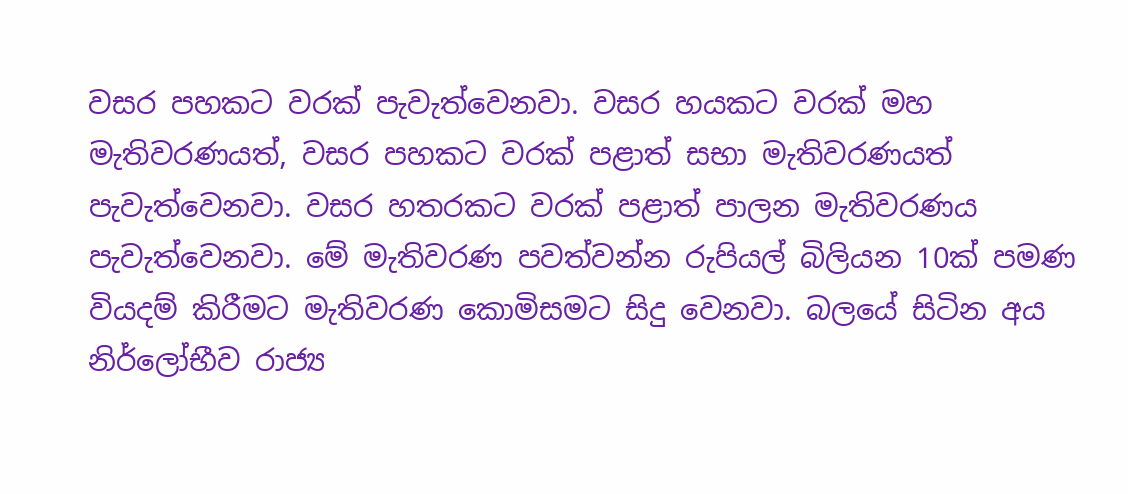වසර පහකට වරක් පැවැත්වෙනවා. වසර හයකට වරක් මහ මැතිවරණයත්, වසර පහකට වරක් පළාත් සභා මැතිවරණයත් පැවැත්වෙනවා. වසර හතරකට වරක් පළාත් පාලන මැතිවරණය පැවැත්වෙනවා. මේ මැතිවරණ පවත්වන්න රුපියල් බිලියන 10ක් පමණ වියදම් කිරීමට මැතිවරණ කොමිසමට සිදු වෙනවා. බලයේ සිටින අය නිර්ලෝභීව රාජ්‍ය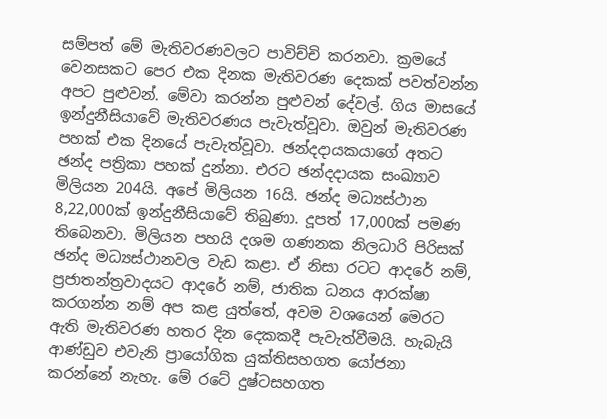සම්පත් මේ මැතිවරණවලට පාවිච්චි කරනවා. ක්‍රමයේ වෙනසකට පෙර එක දිනක මැතිවරණ දෙකක් පවත්වන්න අපට පුළුවන්. මේවා කරන්න පුළුවන් දේවල්. ගිය මාසයේ ඉන්දුනීසියාවේ මැතිවරණය පැවැත්වූවා. ඔවුන් මැතිවරණ පහක් එක දිනයේ පැවැත්වූවා. ඡන්දදායකයාගේ අතට ඡන්ද පත්‍රිකා පහක් දුන්නා. එරට ඡන්දදායක සංඛ්‍යාව මිලියන 204යි. අපේ මිලියන 16යි. ඡන්ද මධ්‍යස්ථාන 8,22,000ක් ඉන්දුනීසියාවේ තිබුණා. දූපත් 17,000ක් පමණ තිබෙනවා. මිලියන පහයි දශම ගණනක නිලධාරි පිරිසක් ඡන්ද මධ්‍යස්ථානවල වැඩ කළා. ඒ නිසා රටට ආදරේ නම්, ප්‍රජාතන්ත්‍රවාදයට ආදරේ නම්, ජාතික ධනය ආරක්ෂා කරගන්න නම් අප කළ යුත්තේ, අවම වශයෙන් මෙරට ඇති මැතිවරණ හතර දින දෙකකදී පැවැත්වීමයි. හැබැයි ආණ්ඩුව එවැනි ප්‍රායෝගික යුක්තිසහගත යෝජනා කරන්නේ නැහැ. මේ රටේ දුෂ්ටසහගත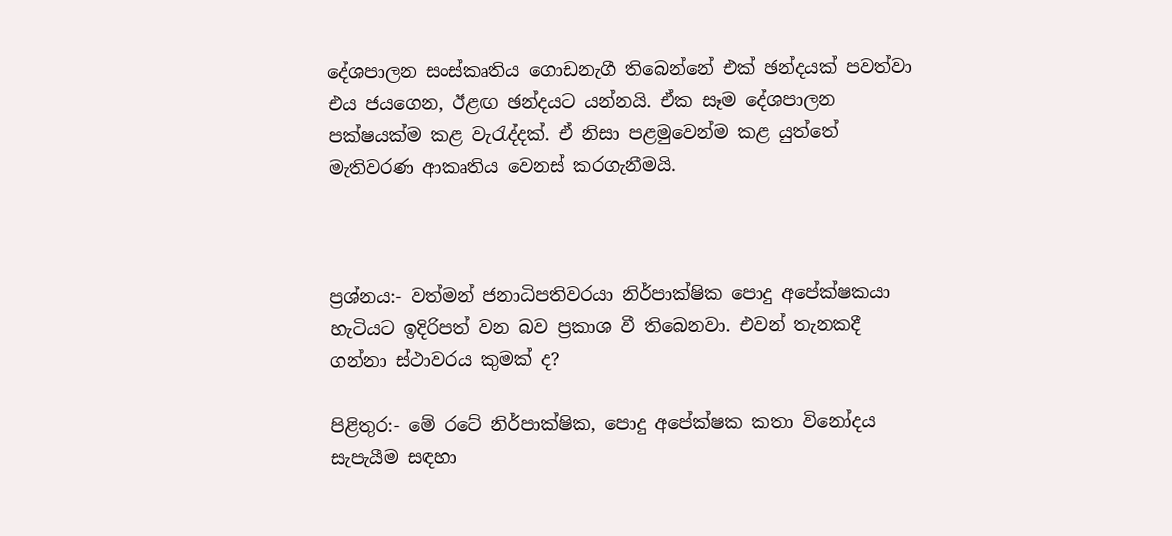දේශපාලන සංස්කෘතිය ගොඩනැගී තිබෙන්නේ එක් ඡන්දයක් පවත්වා එය ජයගෙන, ඊළඟ ඡන්දයට යන්නයි. ඒක සෑම දේශපාලන පක්ෂයක්ම කළ වැරැද්දක්. ඒ නිසා පළමුවෙන්ම කළ යුත්තේ මැතිවරණ ආකෘතිය වෙනස් කරගැනීමයි.



ප්‍රශ්නය:- වත්මන් ජනාධිපතිවරයා නිර්පාක්ෂික පොදු අපේක්ෂකයා හැටියට ඉදිරිපත් වන බව ප්‍රකාශ වී තිබෙනවා. එවන් තැනකදී ගන්නා ස්ථාවරය කුමක් ද?

පිළිතුර:- මේ රටේ නිර්පාක්ෂික, පොදු අපේක්ෂක කතා විනෝදය සැපැයීම සඳහා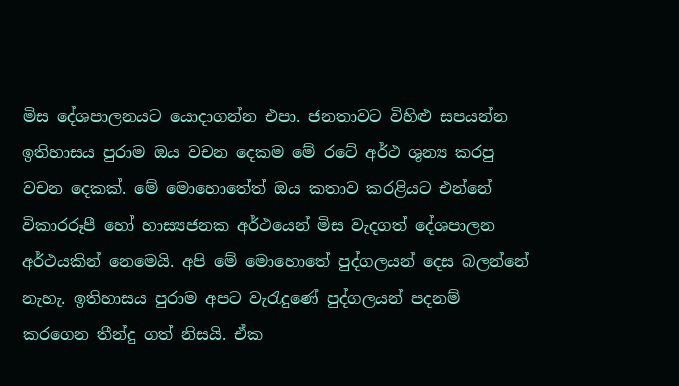මිස දේශපාලනයට යොදාගන්න එපා. ජනතාවට විහිළු සපයන්න ඉතිහාසය පුරාම ඔය වචන දෙකම මේ රටේ අර්ථ ශුන්‍ය කරපු වචන දෙකක්. මේ මොහොතේත් ඔය කතාව කරළියට එන්නේ විකාරරූපී හෝ හාස්‍යජනක අර්ථයෙන් මිස වැදගත් දේශපාලන අර්ථයකින් නෙමෙයි. අපි මේ මොහොතේ පුද්ගලයන් දෙස බලන්නේ නැහැ. ඉතිහාසය පුරාම අපට වැරැදුණේ පුද්ගලයන් පදනම් කරගෙන තීන්දු ගත් නිසයි. ඒක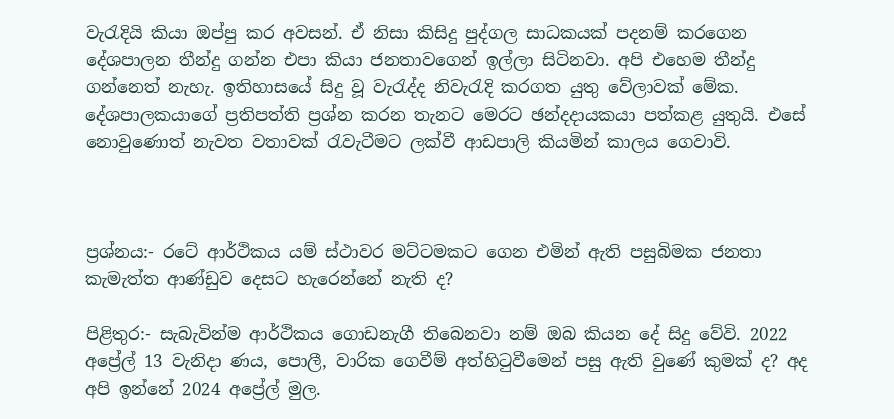වැරැදියි කියා ඔප්පු කර අවසන්. ඒ නිසා කිසිදු පුද්ගල සාධකයක් පදනම් කරගෙන දේශපාලන තීන්දු ගන්න එපා කියා ජනතාවගෙන් ඉල්ලා සිටිනවා. අපි එහෙම තීන්දු ගන්නෙත් නැහැ. ඉතිහාසයේ සිදු වූ වැරැද්ද නිවැරැදි කරගත යුතු වේලාවක් මේක. දේශපාලකයාගේ ප්‍රතිපත්ති ප්‍රශ්න කරන තැනට මෙරට ඡන්දදායකයා පත්කළ යුතුයි. එසේ නොවුණොත් නැවත වතාවක් රැවැටීමට ලක්වී ආඩපාලි කියමින් කාලය ගෙවාවි.



ප්‍රශ්නය:- රටේ ආර්ථිකය යම් ස්ථාවර මට්ටමකට ගෙන එමින් ඇති පසුබිමක ජනතා කැමැත්ත ආණ්ඩුව දෙසට හැරෙන්නේ නැති ද?

පිළිතුර:- සැබැවින්ම ආර්ථිකය ගොඩනැගී තිබෙනවා නම් ඔබ කියන දේ සිදු වේවි. 2022 අප්‍රේල් 13 වැනිදා ණය, පොලී, වාරික ගෙවීම් අත්හිටුවීමෙන් පසු ඇති වුණේ කුමක් ද? අද අපි ඉන්නේ 2024 අප්‍රේල් මුල.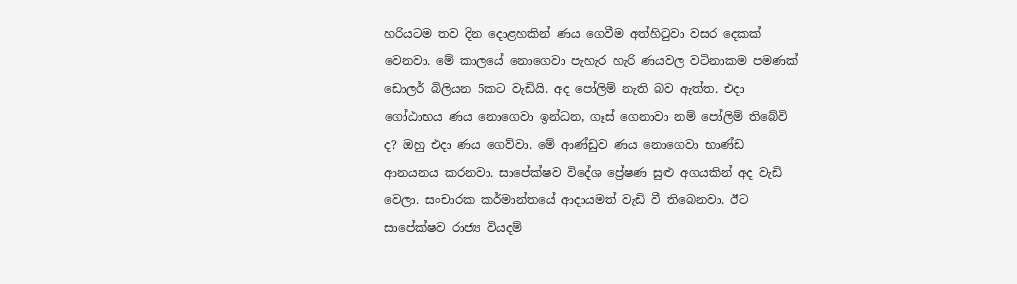හරියටම තව දින දොළහකින් ණය ගෙවීම අත්හිටුවා වසර දෙකක් වෙනවා. මේ කාලයේ නොගෙවා පැහැර හැරි ණයවල වටිනාකම පමණක් ඩොලර් බිලියන 5කට වැඩියි. අද පෝලිම් නැති බව ඇත්ත. එදා ගෝඨාභය ණය නොගෙවා ඉන්ධන, ගෑස් ගෙනාවා නම් පෝලිම් තිබේවි ද? ඔහු එදා ණය ගෙව්වා. මේ ආණ්ඩුව ණය නොගෙවා භාණ්ඩ ආනයනය කරනවා. සාපේක්ෂව විදේශ ප්‍රේෂණ සුළු අගයකින් අද වැඩි වෙලා. සංචාරක කර්මාන්තයේ ආදායමත් වැඩි වී තිබෙනවා. ඊට සාපේක්ෂව රාජ්‍ය වියදම්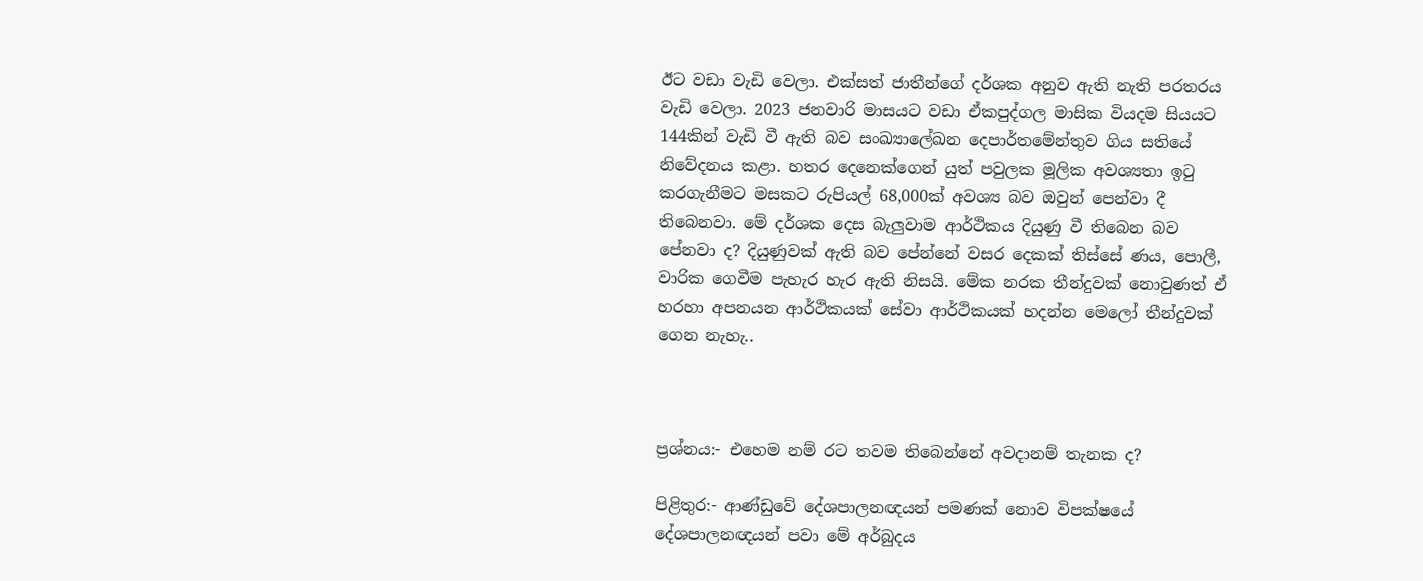ඊට වඩා වැඩි වෙලා. එක්සත් ජාතීන්ගේ දර්ශක අනුව ඇති නැති පරතරය වැඩි වෙලා. 2023 ජනවාරි මාසයට වඩා ඒකපුද්ගල මාසික වියදම සියයට 144කින් වැඩි වී ඇති බව සංඛ්‍යාලේඛන දෙපාර්තමේන්තුව ගිය සතියේ නිවේදනය කළා. හතර දෙනෙක්ගෙන් යුත් පවුලක මූලික අවශ්‍යතා ඉටු කරගැනීමට මසකට රුපියල් 68,000ක් අවශ්‍ය බව ඔවුන් පෙන්වා දී තිබෙනවා. මේ දර්ශක දෙස බැලුවාම ආර්ථිකය දියුණු වී තිබෙන බව පේනවා ද? දියුණුවක් ඇති බව පේන්නේ වසර දෙකක් තිස්සේ ණය, පොලී, වාරික ගෙවීම පැහැර හැර ඇති නිසයි. මේක නරක තීන්දුවක් නොවුණත් ඒ හරහා අපනයන ආර්ථිකයක් සේවා ආර්ථිකයක් හදන්න මෙලෝ තීන්දුවක් ගෙන නැහැ..



ප්‍රශ්නය:- එහෙම නම් රට තවම තිබෙන්නේ අවදානම් තැනක ද?

පිළිතුර:- ආණ්ඩුවේ දේශපාලනඥයන් පමණක් නොව විපක්ෂයේ දේශපාලනඥයන් පවා මේ අර්බුදය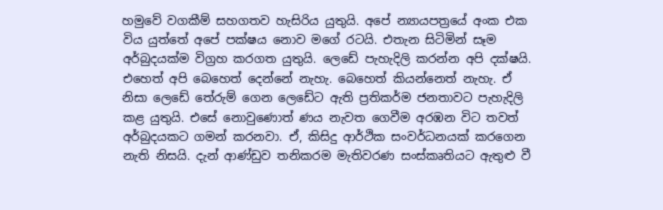හමුවේ වගකීම් සහගතව හැසිරිය යුතුයි. අපේ න්‍යායපත්‍රයේ අංක එක විය යුත්තේ අපේ පක්ෂය නොව මගේ රටයි. එතැන සිටිමින් සෑම අර්බුදයක්ම විග්‍රහ කරගත යුතුයි. ලෙඩේ පැහැදිලි කරන්න අපි දක්ෂයි. එහෙත් අපි බෙහෙත් දෙන්නේ නැහැ. බෙහෙත් කියන්නෙත් නැහැ. ඒ නිසා ලෙඩේ තේරුම් ගෙන ලෙඩේට ඇති ප්‍රතිකර්ම ජනතාවට පැහැදිලි කළ යුතුයි. එසේ නොවුණොත් ණය නැවත ගෙවීම අරඹන විට තවත් අර්බුදයකට ගමන් කරනවා. ඒ, කිසිදු ආර්ථික සංවර්ධනයක් කරගෙන නැති නිසයි. දැන් ආණ්ඩුව තනිකරම මැතිවරණ සංස්කෘතියට ඇතුළු වී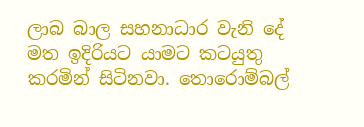ලාබ බාල සහනාධාර වැනි දේ මත ඉදිරියට යාමට කටයුතු කරමින් සිටිනවා. තොරොම්බල්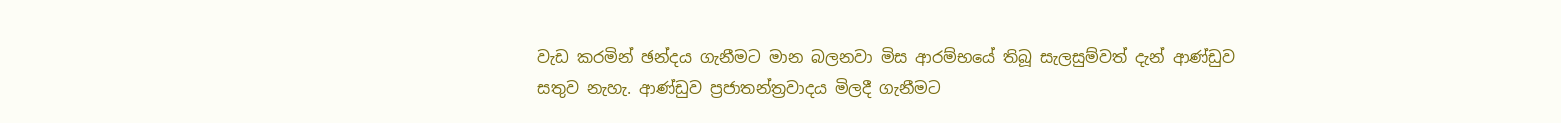වැඩ කරමින් ඡන්දය ගැනීමට මාන බලනවා මිස ආරම්භයේ තිබූ සැලසුම්වත් දැන් ආණ්ඩුව සතුව නැහැ. ආණ්ඩුව ප්‍රජාතන්ත්‍රවාදය මිලදී ගැනීමට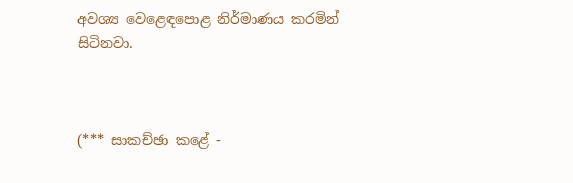අවශ්‍ය වෙළෙඳපොළ නිර්මාණය කරමින් සිටිනවා.



(*** සාකච්ඡා කළේ -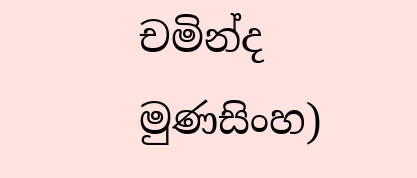චමින්ද මුණසිංහ)